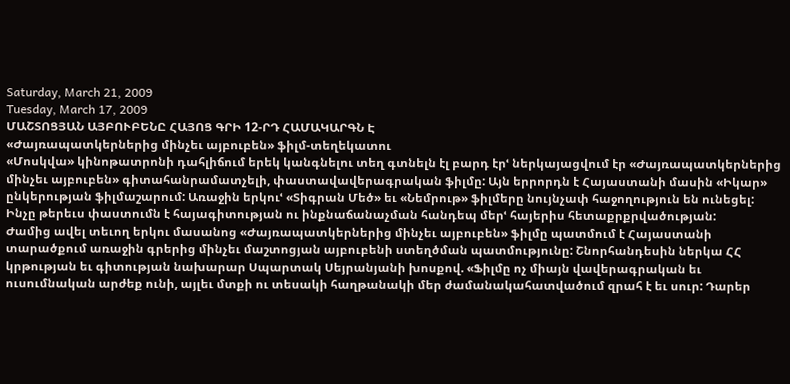Saturday, March 21, 2009
Tuesday, March 17, 2009
ՄԱՇՏՈՑՅԱՆ ԱՅԲՈՒԲԵՆԸ ՀԱՅՈՑ ԳՐԻ 12-ՐԴ ՀԱՄԱԿԱՐԳՆ Է
«Ժայռապատկերներից մինչեւ այբուբեն» ֆիլմ-տեղեկատու
«Մոսկվա» կինոթատրոնի դահլիճում երեկ կանգնելու տեղ գտնելն էլ բարդ էրՙ ներկայացվում էր «Ժայռապատկերներից մինչեւ այբուբեն» գիտահանրամատչելի, փաստավավերագրական ֆիլմը: Այն երրորդն է Հայաստանի մասին «Իկար» ընկերության ֆիլմաշարում: Առաջին երկուՙ «Տիգրան Մեծ» եւ «Նեմրութ» ֆիլմերը նույնչափ հաջողություն են ունեցել: Ինչը թերեւս փաստումն է հայագիտության ու ինքնաճանաչման հանդեպ մերՙ հայերիս հետաքրքրվածության:
Ժամից ավել տեւող երկու մասանոց «Ժայռապատկերներից մինչեւ այբուբեն» ֆիլմը պատմում է Հայաստանի տարածքում առաջին գրերից մինչեւ մաշտոցյան այբուբենի ստեղծման պատմությունը: Շնորհանդեսին ներկա ՀՀ կրթության եւ գիտության նախարար Սպարտակ Սեյրանյանի խոսքով. «Ֆիլմը ոչ միայն վավերագրական եւ ուսումնական արժեք ունի, այլեւ մտքի ու տեսակի հաղթանակի մեր ժամանակահատվածում զրահ է եւ սուր: Դարեր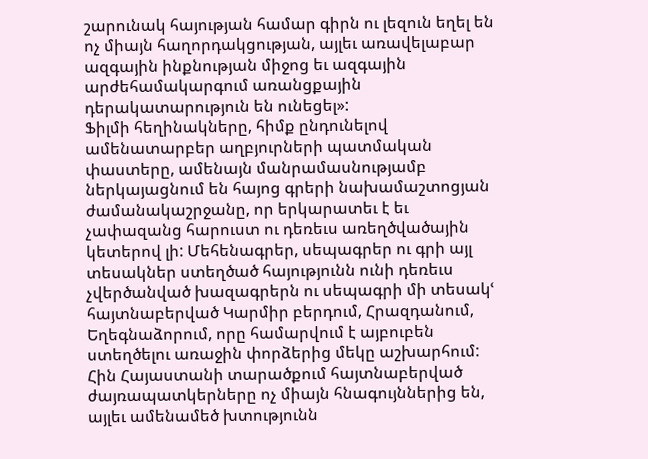շարունակ հայության համար գիրն ու լեզուն եղել են ոչ միայն հաղորդակցության, այլեւ առավելաբար ազգային ինքնության միջոց եւ ազգային արժեհամակարգում առանցքային դերակատարություն են ունեցել»:
Ֆիլմի հեղինակները, հիմք ընդունելով ամենատարբեր աղբյուրների պատմական փաստերը, ամենայն մանրամասնությամբ ներկայացնում են հայոց գրերի նախամաշտոցյան ժամանակաշրջանը, որ երկարատեւ է եւ չափազանց հարուստ ու դեռեւս առեղծվածային կետերով լի: Մեհենագրեր, սեպագրեր ու գրի այլ տեսակներ ստեղծած հայությունն ունի դեռեւս չվերծանված խազագրերն ու սեպագրի մի տեսակՙ հայտնաբերված Կարմիր բերդում, Հրազդանում, Եղեգնաձորում, որը համարվում է այբուբեն ստեղծելու առաջին փորձերից մեկը աշխարհում: Հին Հայաստանի տարածքում հայտնաբերված ժայռապատկերները ոչ միայն հնագույններից են, այլեւ ամենամեծ խտությունն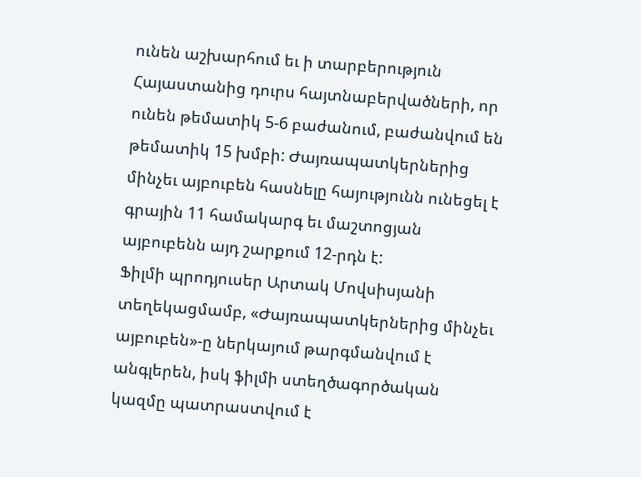ունեն աշխարհում եւ ի տարբերություն Հայաստանից դուրս հայտնաբերվածների, որ ունեն թեմատիկ 5-6 բաժանում, բաժանվում են թեմատիկ 15 խմբի: Ժայռապատկերներից մինչեւ այբուբեն հասնելը հայությունն ունեցել է գրային 11 համակարգ եւ մաշտոցյան այբուբենն այդ շարքում 12-րդն է:
Ֆիլմի պրոդյուսեր Արտակ Մովսիսյանի տեղեկացմամբ, «Ժայռապատկերներից մինչեւ այբուբեն»-ը ներկայում թարգմանվում է անգլերեն, իսկ ֆիլմի ստեղծագործական կազմը պատրաստվում է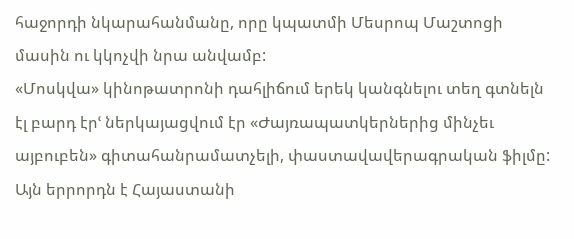հաջորդի նկարահանմանը, որը կպատմի Մեսրոպ Մաշտոցի մասին ու կկոչվի նրա անվամբ:
«Մոսկվա» կինոթատրոնի դահլիճում երեկ կանգնելու տեղ գտնելն էլ բարդ էրՙ ներկայացվում էր «Ժայռապատկերներից մինչեւ այբուբեն» գիտահանրամատչելի, փաստավավերագրական ֆիլմը: Այն երրորդն է Հայաստանի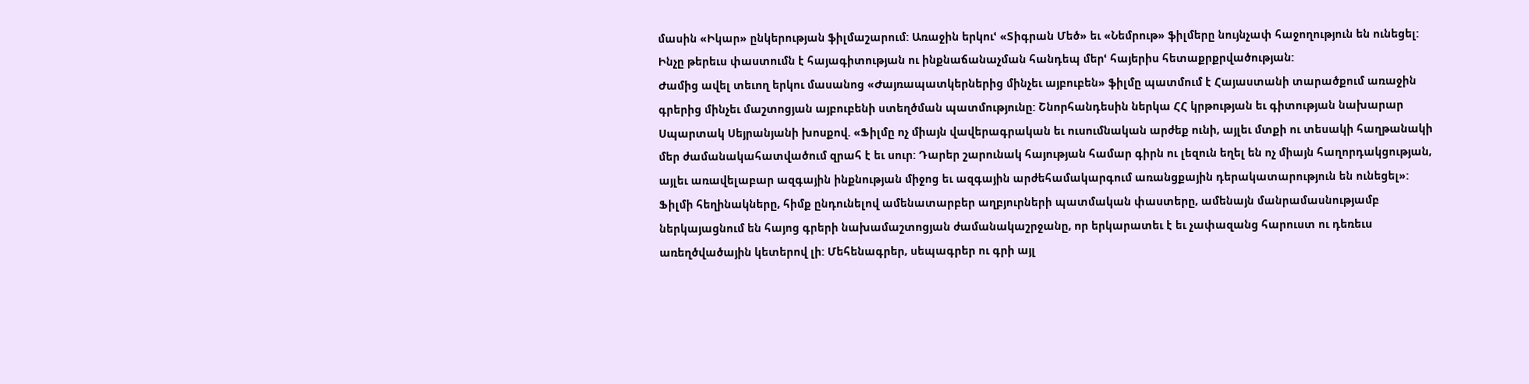մասին «Իկար» ընկերության ֆիլմաշարում: Առաջին երկուՙ «Տիգրան Մեծ» եւ «Նեմրութ» ֆիլմերը նույնչափ հաջողություն են ունեցել: Ինչը թերեւս փաստումն է հայագիտության ու ինքնաճանաչման հանդեպ մերՙ հայերիս հետաքրքրվածության:
Ժամից ավել տեւող երկու մասանոց «Ժայռապատկերներից մինչեւ այբուբեն» ֆիլմը պատմում է Հայաստանի տարածքում առաջին գրերից մինչեւ մաշտոցյան այբուբենի ստեղծման պատմությունը: Շնորհանդեսին ներկա ՀՀ կրթության եւ գիտության նախարար Սպարտակ Սեյրանյանի խոսքով. «Ֆիլմը ոչ միայն վավերագրական եւ ուսումնական արժեք ունի, այլեւ մտքի ու տեսակի հաղթանակի մեր ժամանակահատվածում զրահ է եւ սուր: Դարեր շարունակ հայության համար գիրն ու լեզուն եղել են ոչ միայն հաղորդակցության, այլեւ առավելաբար ազգային ինքնության միջոց եւ ազգային արժեհամակարգում առանցքային դերակատարություն են ունեցել»:
Ֆիլմի հեղինակները, հիմք ընդունելով ամենատարբեր աղբյուրների պատմական փաստերը, ամենայն մանրամասնությամբ ներկայացնում են հայոց գրերի նախամաշտոցյան ժամանակաշրջանը, որ երկարատեւ է եւ չափազանց հարուստ ու դեռեւս առեղծվածային կետերով լի: Մեհենագրեր, սեպագրեր ու գրի այլ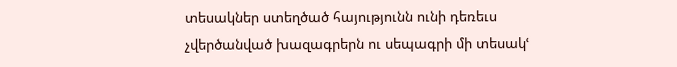տեսակներ ստեղծած հայությունն ունի դեռեւս չվերծանված խազագրերն ու սեպագրի մի տեսակՙ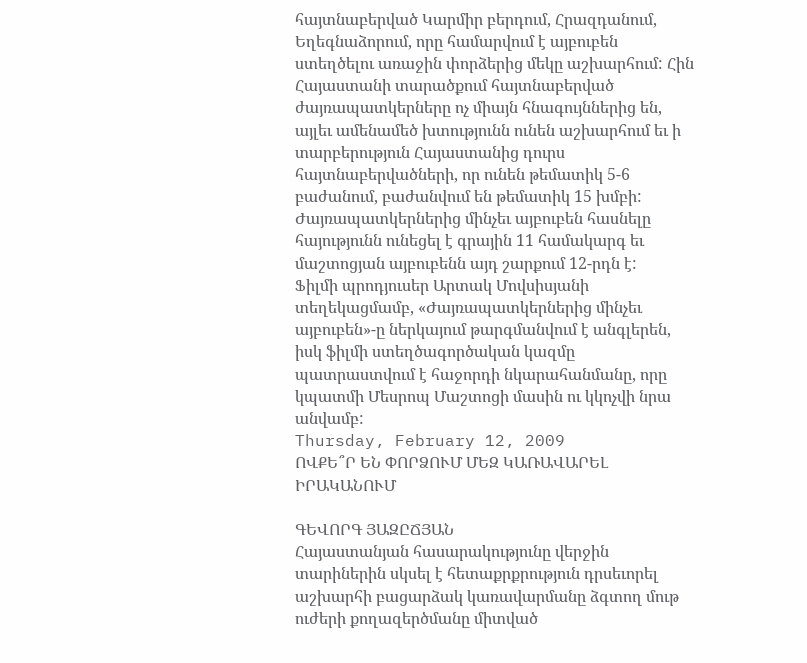հայտնաբերված Կարմիր բերդում, Հրազդանում, Եղեգնաձորում, որը համարվում է այբուբեն ստեղծելու առաջին փորձերից մեկը աշխարհում: Հին Հայաստանի տարածքում հայտնաբերված ժայռապատկերները ոչ միայն հնագույններից են, այլեւ ամենամեծ խտությունն ունեն աշխարհում եւ ի տարբերություն Հայաստանից դուրս հայտնաբերվածների, որ ունեն թեմատիկ 5-6 բաժանում, բաժանվում են թեմատիկ 15 խմբի: Ժայռապատկերներից մինչեւ այբուբեն հասնելը հայությունն ունեցել է գրային 11 համակարգ եւ մաշտոցյան այբուբենն այդ շարքում 12-րդն է:
Ֆիլմի պրոդյուսեր Արտակ Մովսիսյանի տեղեկացմամբ, «Ժայռապատկերներից մինչեւ այբուբեն»-ը ներկայում թարգմանվում է անգլերեն, իսկ ֆիլմի ստեղծագործական կազմը պատրաստվում է հաջորդի նկարահանմանը, որը կպատմի Մեսրոպ Մաշտոցի մասին ու կկոչվի նրա անվամբ:
Thursday, February 12, 2009
ՈՎՔԵ՞Ր ԵՆ ՓՈՐՁՈՒՄ ՄԵԶ ԿԱՌԱՎԱՐԵԼ ԻՐԱԿԱՆՈՒՄ

ԳԵՎՈՐԳ ՅԱԶԸՃՅԱՆ
Հայաստանյան հասարակությունը վերջին տարիներին սկսել է հետաքրքրություն դրսեւորել աշխարհի բացարձակ կառավարմանը ձգտող մութ ուժերի քողազերծմանը միտված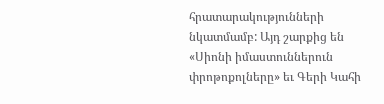հրատարակությունների նկատմամբ: Այդ շարքից են «Սիոնի իմաստուններուն փրոթոքոլները» եւ Գերի Կահի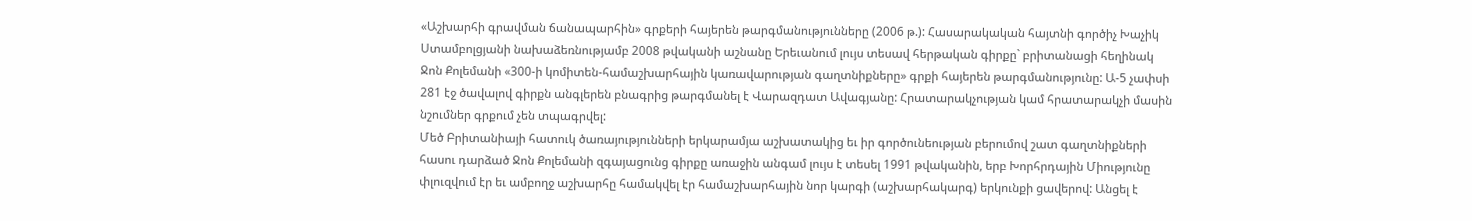«Աշխարհի գրավման ճանապարհին» գրքերի հայերեն թարգմանությունները (2006 թ.): Հասարակական հայտնի գործիչ Խաչիկ Ստամբոլցյանի նախաձեռնությամբ 2008 թվականի աշնանը Երեւանում լույս տեսավ հերթական գիրքը` բրիտանացի հեղինակ Ջոն Քոլեմանի «300-ի կոմիտեն-համաշխարհային կառավարության գաղտնիքները» գրքի հայերեն թարգմանությունը: Ա-5 չափսի 281 էջ ծավալով գիրքն անգլերեն բնագրից թարգմանել է Վարազդատ Ավագյանը: Հրատարակչության կամ հրատարակչի մասին նշումներ գրքում չեն տպագրվել:
Մեծ Բրիտանիայի հատուկ ծառայությունների երկարամյա աշխատակից եւ իր գործունեության բերումով շատ գաղտնիքների հասու դարձած Ջոն Քոլեմանի զգայացունց գիրքը առաջին անգամ լույս է տեսել 1991 թվականին, երբ Խորհրդային Միությունը փլուզվում էր եւ ամբողջ աշխարհը համակվել էր համաշխարհային նոր կարգի (աշխարհակարգ) երկունքի ցավերով: Անցել է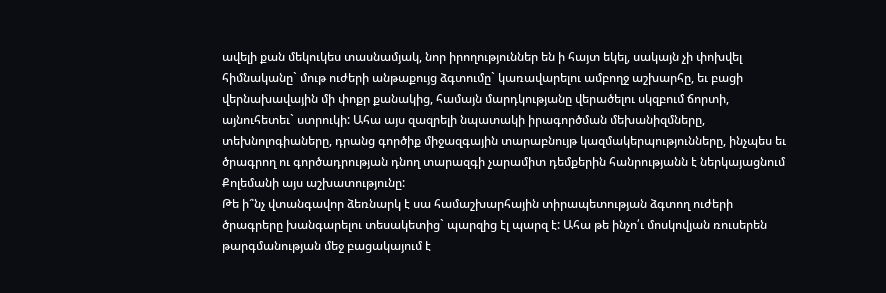ավելի քան մեկուկես տասնամյակ, նոր իրողություններ են ի հայտ եկել, սակայն չի փոխվել հիմնականը` մութ ուժերի անթաքույց ձգտումը` կառավարելու ամբողջ աշխարհը, եւ բացի վերնախավային մի փոքր քանակից, համայն մարդկությանը վերածելու սկզբում ճորտի, այնուհետեւ` ստրուկի: Ահա այս զազրելի նպատակի իրագործման մեխանիզմները, տեխնոլոգիաները, դրանց գործիք միջազգային տարաբնույթ կազմակերպությունները, ինչպես եւ ծրագրող ու գործադրության դնող տարազգի չարամիտ դեմքերին հանրությանն է ներկայացնում Քոլեմանի այս աշխատությունը:
Թե ի՞նչ վտանգավոր ձեռնարկ է սա համաշխարհային տիրապետության ձգտող ուժերի ծրագրերը խանգարելու տեսակետից` պարզից էլ պարզ է: Ահա թե ինչո՛ւ մոսկովյան ռուսերեն թարգմանության մեջ բացակայում է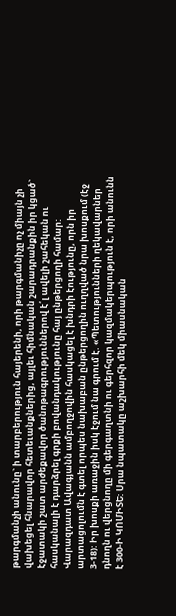թարգմանչի անունը` ի տարբերություն հայերենի, որի թարգմանիչը ոչ միայն չի վախեցել հնարավոր հետեւանքներից, այլեւ հիմնական շարադրանքին իր կցած` էջատակի շատ արժեքավոր ծանոթագրություններով է՛լ ավելի շահեկան ու հասկանալի է դարձրել գրքի բովանդակությունը հայ ընթերցողի համար: Վարազդատ Ավագյանն ամբողջովին հասկացել է խնդրի էությունը, որն իր արտացոլումն է գտել որպես նախաբան ընթերցողին ուղղված նրա խոսքում (էջ 3-18): Իր խոսքի առաջին իսկ էջում նա գրում է. «Պետությունների ղեկավարներ դնողն ու վերցնողը մի գերգաղտնի ու գերհզոր կազմակերպություն է, որի անունն է 300-Ի ԿՈՄԻՏԵ: Սրա նպատակը աշխարհի մեկ միասնական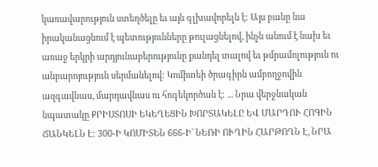կառավարություն ստեղծելը եւ այն գլխավորելն է: Այս բանը նա իրականացնում է պետությունները թուլացնելով, ինչն անում է նախ եւ առաջ երկրի արդյունաբերությունը քանդել տալով եւ թմրամոլություն ու անբարոյություն սերմանելով: Կոմիտեի ծրագիրն ամբողջովին ազգավնաս, մարդավնաս ու հոգեկործան է: ... Նրա վերջնական նպատակը ՔՐԻՍՏՈՍԻ ԵԿԵՂԵՑԻՆ ԽՈՐՏԱԿԵԼԸ ԵՎ ՄԱՐԴՈՒ ՀՈԳԻՆ ՃԱՆԿԵԼՆ Է: 300-Ի ԿՈՄԻՏԵՆ 666-Ի` ՆԵՌԻ ՈՒՂԻՆ ՀԱՐԹՈՂՆ Է, ՆՐԱ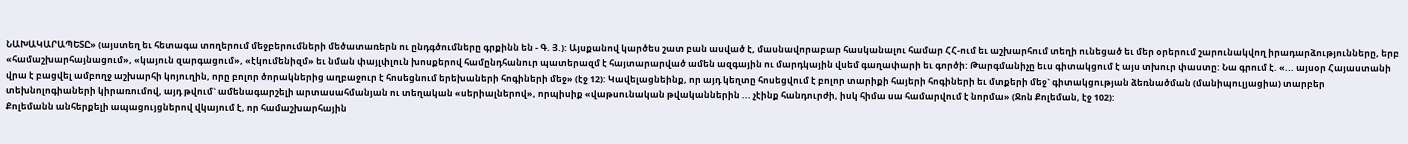ՆԱԽԱԿԱՐԱՊԵՏԸ» (այստեղ եւ հետագա տողերում մեջբերումների մեծատառերն ու ընդգծումները գրքինն են - Գ. Յ.): Այսքանով կարծես շատ բան ասված է, մասնավորաբար հասկանալու համար ՀՀ-ում եւ աշխարհում տեղի ունեցած եւ մեր օրերում շարունակվող իրադարձությունները, երբ «համաշխարհայնացում», «կայուն զարգացում», «էկումենիզմ» եւ նման փայլփլուն խոսքերով համընդհանուր պատերազմ է հայտարարված ամեն ազգային ու մարդկային վսեմ գաղափարի եւ գործի: Թարգմանիչը եւս գիտակցում է այս տխուր փաստը: Նա գրում է. «... այսօր Հայաստանի վրա է բացվել ամբողջ աշխարհի կոյուղին, որը բոլոր ծորակներից աղբաջուր է հոսեցնում երեխաների հոգիների մեջ» (էջ 12): Կավելացնեինք, որ այդ կեղտը հոսեցվում է բոլոր տարիքի հայերի հոգիների եւ մտքերի մեջ` գիտակցության ձեռնածման (մանիպուլյացիա) տարբեր տեխնոլոգիաների կիրառումով, այդ թվում` ամենագարշելի արտասահմանյան ու տեղական «սերիալներով», որպիսիք «վաթսունական թվականներին ... չէինք հանդուրժի, իսկ հիմա սա համարվում է նորմա» (Ջոն Քոլեման, էջ 102):
Քոլեմանն անհերքելի ապացույցներով վկայում է, որ համաշխարհային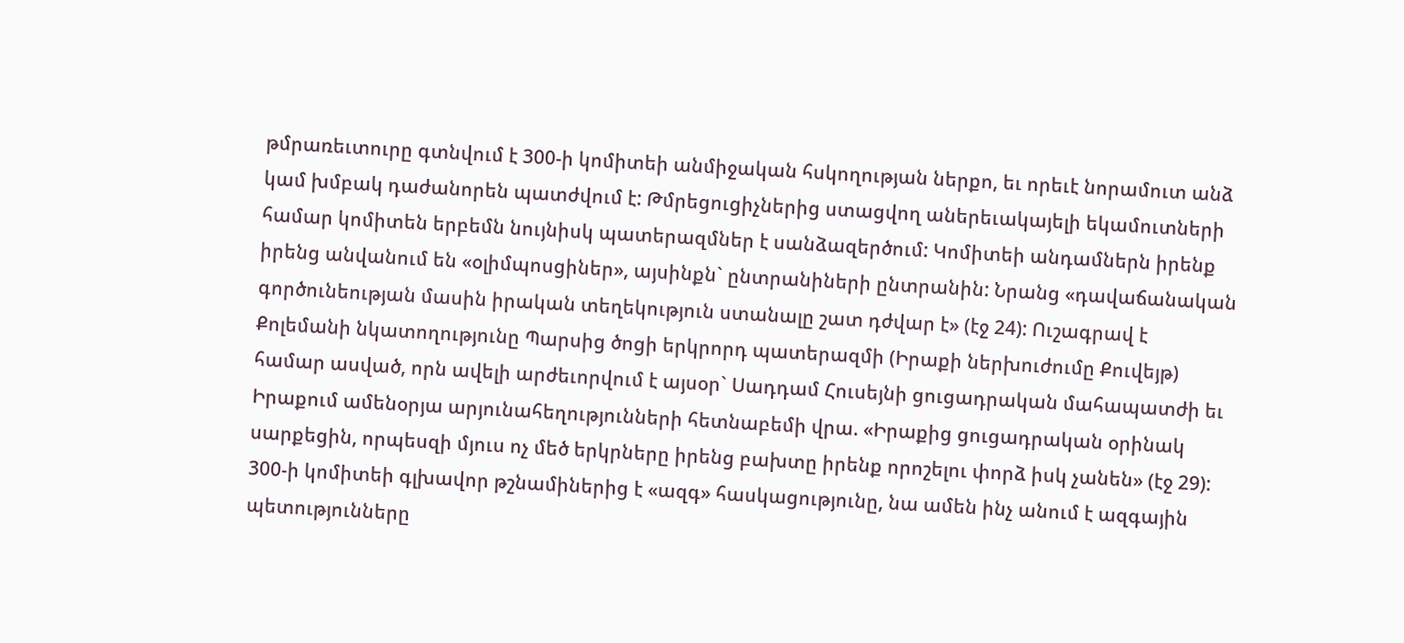թմրառեւտուրը գտնվում է 300-ի կոմիտեի անմիջական հսկողության ներքո, եւ որեւէ նորամուտ անձ կամ խմբակ դաժանորեն պատժվում է: Թմրեցուցիչներից ստացվող աներեւակայելի եկամուտների համար կոմիտեն երբեմն նույնիսկ պատերազմներ է սանձազերծում: Կոմիտեի անդամներն իրենք իրենց անվանում են «օլիմպոսցիներ», այսինքն` ընտրանիների ընտրանին: Նրանց «դավաճանական գործունեության մասին իրական տեղեկություն ստանալը շատ դժվար է» (էջ 24): Ուշագրավ է Քոլեմանի նկատողությունը Պարսից ծոցի երկրորդ պատերազմի (Իրաքի ներխուժումը Քուվեյթ) համար ասված, որն ավելի արժեւորվում է այսօր` Սադդամ Հուսեյնի ցուցադրական մահապատժի եւ Իրաքում ամենօրյա արյունահեղությունների հետնաբեմի վրա. «Իրաքից ցուցադրական օրինակ սարքեցին, որպեսզի մյուս ոչ մեծ երկրները իրենց բախտը իրենք որոշելու փորձ իսկ չանեն» (էջ 29): 300-ի կոմիտեի գլխավոր թշնամիներից է «ազգ» հասկացությունը, նա ամեն ինչ անում է ազգային պետությունները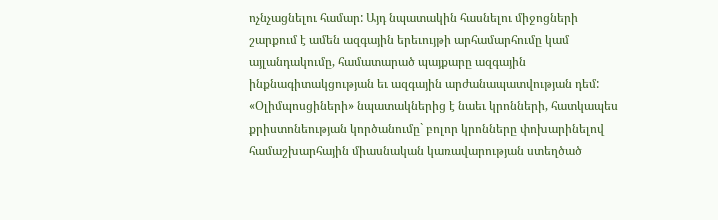ոչնչացնելու համար: Այդ նպատակին հասնելու միջոցների շարքում է ամեն ազգային երեւույթի արհամարհումը կամ այլանդակումը, համատարած պայքարը ազգային ինքնագիտակցության եւ ազգային արժանապատվության դեմ: «Օլիմպոսցիների» նպատակներից է նաեւ կրոնների, հատկապես քրիստոնեության կործանումը` բոլոր կրոնները փոխարինելով համաշխարհային միասնական կառավարության ստեղծած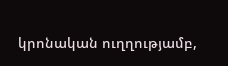կրոնական ուղղությամբ,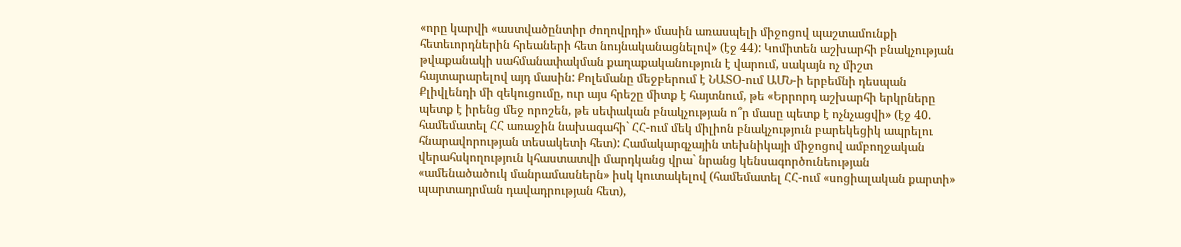«որը կարվի «աստվածընտիր ժողովրդի» մասին առասպելի միջոցով պաշտամունքի հետեւորդներին հրեաների հետ նույնականացնելով» (էջ 44): Կոմիտեն աշխարհի բնակչության թվաքանակի սահմանափակման քաղաքականություն է վարում, սակայն ոչ միշտ հայտարարելով այդ մասին: Քոլեմանը մեջբերում է ՆԱՏՕ-ում ԱՄՆ-ի երբեմնի դեսպան Քլիվլենդի մի զեկուցումը, ուր այս հրեշը միտք է հայտնում, թե «Երրորդ աշխարհի երկրները պետք է իրենց մեջ որոշեն, թե սեփական բնակչության ո՞ր մասը պետք է ոչնչացվի» (էջ 40. համեմատել ՀՀ առաջին նախագահի` ՀՀ-ում մեկ միլիոն բնակչություն բարեկեցիկ ապրելու հնարավորության տեսակետի հետ): Համակարգչային տեխնիկայի միջոցով ամբողջական վերահսկողություն կհաստատվի մարդկանց վրա` նրանց կենսագործունեության «ամենածածուկ մանրամասներն» իսկ կուտակելով (համեմատել ՀՀ-ում «սոցիալական քարտի» պարտադրման դավադրության հետ),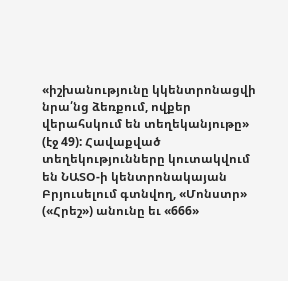«իշխանությունը կկենտրոնացվի նրա՛նց ձեռքում, ովքեր վերահսկում են տեղեկանյութը» (էջ 49): Հավաքված տեղեկությունները կուտակվում են ՆԱՏՕ-ի կենտրոնակայան Բրյուսելում գտնվող, «Մոնստր» («Հրեշ») անունը եւ «666»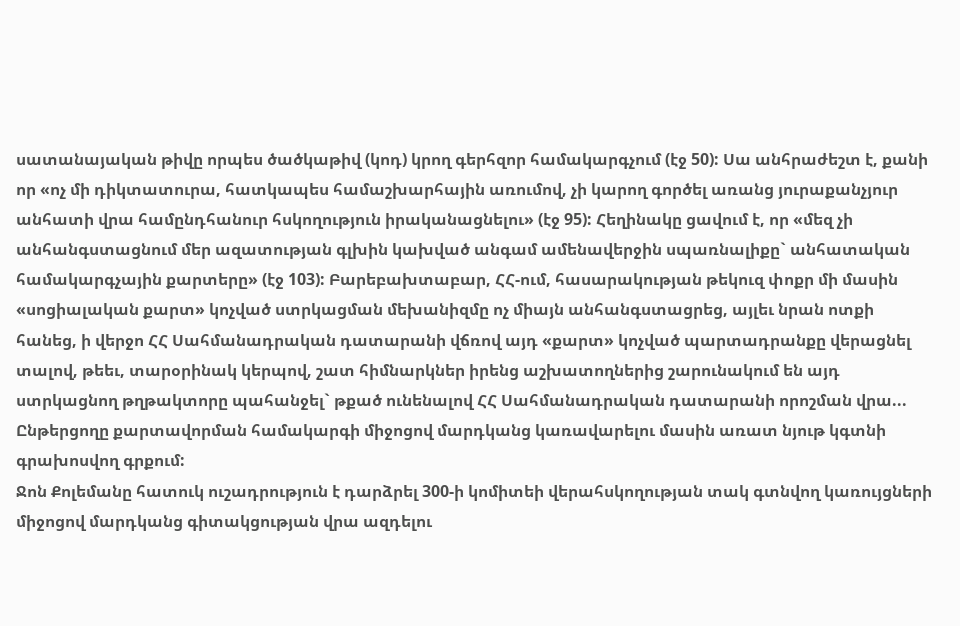սատանայական թիվը որպես ծածկաթիվ (կոդ) կրող գերհզոր համակարգչում (էջ 50): Սա անհրաժեշտ է, քանի որ «ոչ մի դիկտատուրա, հատկապես համաշխարհային առումով, չի կարող գործել առանց յուրաքանչյուր անհատի վրա համընդհանուր հսկողություն իրականացնելու» (էջ 95): Հեղինակը ցավում է, որ «մեզ չի անհանգստացնում մեր ազատության գլխին կախված անգամ ամենավերջին սպառնալիքը` անհատական համակարգչային քարտերը» (էջ 103): Բարեբախտաբար, ՀՀ-ում, հասարակության թեկուզ փոքր մի մասին «սոցիալական քարտ» կոչված ստրկացման մեխանիզմը ոչ միայն անհանգստացրեց, այլեւ նրան ոտքի հանեց, ի վերջո ՀՀ Սահմանադրական դատարանի վճռով այդ «քարտ» կոչված պարտադրանքը վերացնել տալով, թեեւ, տարօրինակ կերպով, շատ հիմնարկներ իրենց աշխատողներից շարունակում են այդ ստրկացնող թղթակտորը պահանջել` թքած ունենալով ՀՀ Սահմանադրական դատարանի որոշման վրա... Ընթերցողը քարտավորման համակարգի միջոցով մարդկանց կառավարելու մասին առատ նյութ կգտնի գրախոսվող գրքում:
Ջոն Քոլեմանը հատուկ ուշադրություն է դարձրել 300-ի կոմիտեի վերահսկողության տակ գտնվող կառույցների միջոցով մարդկանց գիտակցության վրա ազդելու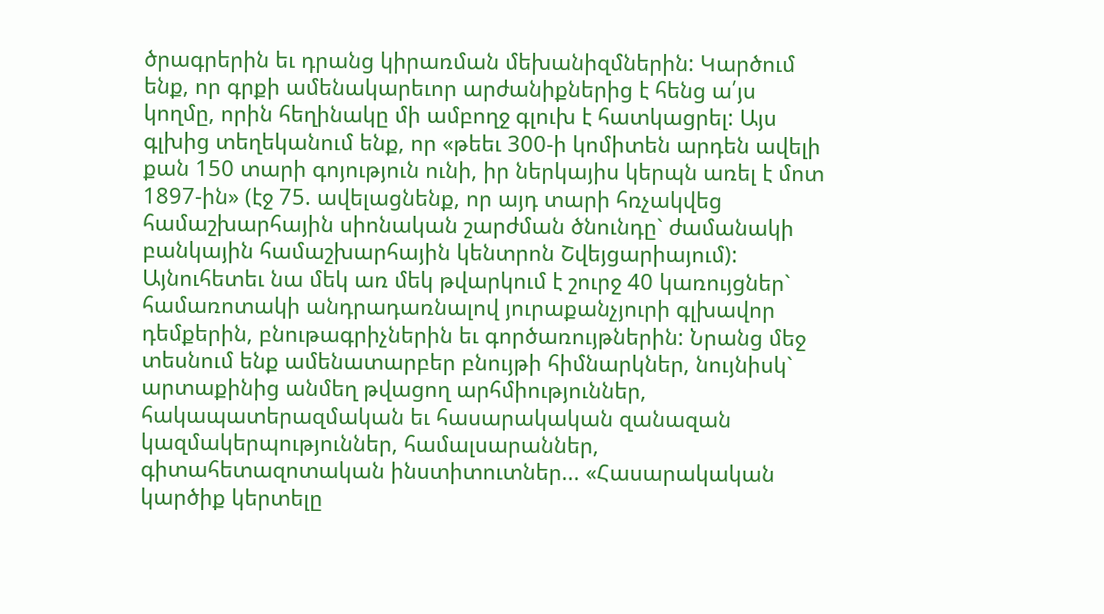ծրագրերին եւ դրանց կիրառման մեխանիզմներին: Կարծում ենք, որ գրքի ամենակարեւոր արժանիքներից է հենց ա՛յս կողմը, որին հեղինակը մի ամբողջ գլուխ է հատկացրել: Այս գլխից տեղեկանում ենք, որ «թեեւ 300-ի կոմիտեն արդեն ավելի քան 150 տարի գոյություն ունի, իր ներկայիս կերպն առել է մոտ 1897-ին» (էջ 75. ավելացնենք, որ այդ տարի հռչակվեց համաշխարհային սիոնական շարժման ծնունդը` ժամանակի բանկային համաշխարհային կենտրոն Շվեյցարիայում): Այնուհետեւ նա մեկ առ մեկ թվարկում է շուրջ 40 կառույցներ` համառոտակի անդրադառնալով յուրաքանչյուրի գլխավոր դեմքերին, բնութագրիչներին եւ գործառույթներին: Նրանց մեջ տեսնում ենք ամենատարբեր բնույթի հիմնարկներ, նույնիսկ` արտաքինից անմեղ թվացող արհմիություններ, հակապատերազմական եւ հասարակական զանազան կազմակերպություններ, համալսարաններ, գիտահետազոտական ինստիտուտներ... «Հասարակական կարծիք կերտելը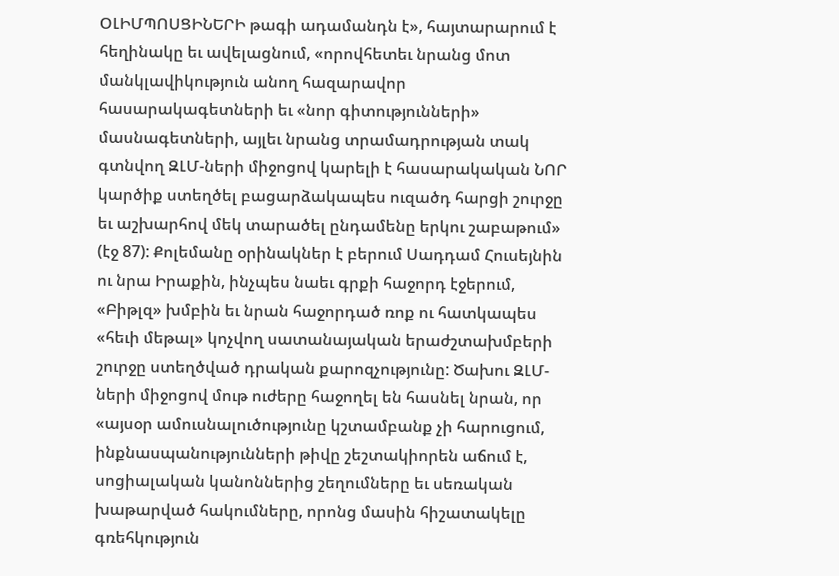ՕԼԻՄՊՈՍՑԻՆԵՐԻ թագի ադամանդն է», հայտարարում է հեղինակը եւ ավելացնում, «որովհետեւ նրանց մոտ մանկլավիկություն անող հազարավոր հասարակագետների եւ «նոր գիտությունների» մասնագետների, այլեւ նրանց տրամադրության տակ գտնվող ԶԼՄ-ների միջոցով կարելի է հասարակական ՆՈՐ կարծիք ստեղծել բացարձակապես ուզածդ հարցի շուրջը եւ աշխարհով մեկ տարածել ընդամենը երկու շաբաթում» (էջ 87): Քոլեմանը օրինակներ է բերում Սադդամ Հուսեյնին ու նրա Իրաքին, ինչպես նաեւ գրքի հաջորդ էջերում, «Բիթլզ» խմբին եւ նրան հաջորդած ռոք ու հատկապես «հեւի մեթալ» կոչվող սատանայական երաժշտախմբերի շուրջը ստեղծված դրական քարոզչությունը: Ծախու ԶԼՄ-ների միջոցով մութ ուժերը հաջողել են հասնել նրան, որ «այսօր ամուսնալուծությունը կշտամբանք չի հարուցում, ինքնասպանությունների թիվը շեշտակիորեն աճում է, սոցիալական կանոններից շեղումները եւ սեռական խաթարված հակումները, որոնց մասին հիշատակելը գռեհկություն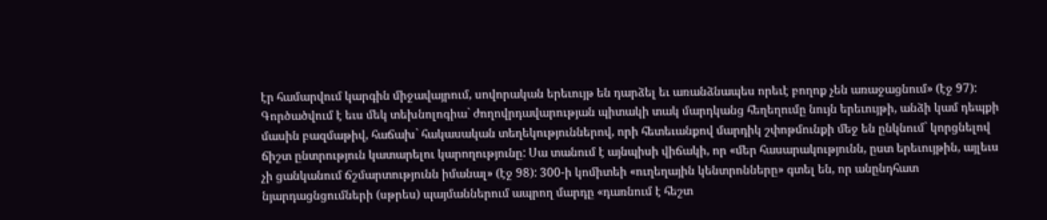էր համարվում կարգին միջավայրում, սովորական երեւույթ են դարձել եւ առանձնապես որեւէ բողոք չեն առաջացնում» (էջ 97): Գործածվում է եւս մեկ տեխնոլոգիա` ժողովրդավարության պիտակի տակ մարդկանց հեղեղումը նույն երեւույթի, անձի կամ դեպքի մասին բազմաթիվ, հաճախ` հակասական տեղեկություններով, որի հետեւանքով մարդիկ շփոթմունքի մեջ են ընկնում` կորցնելով ճիշտ ընտրություն կատարելու կարողությունը: Սա տանում է այնպիսի վիճակի, որ «մեր հասարակությունն, ըստ երեւույթին, այլեւս չի ցանկանում ճշմարտությունն իմանալ» (էջ 98): 300-ի կոմիտեի «ուղեղային կենտրոնները» գտել են, որ անընդհատ նյարդացնցումների (սթրես) պայմաններում ապրող մարդը «դառնում է հեշտ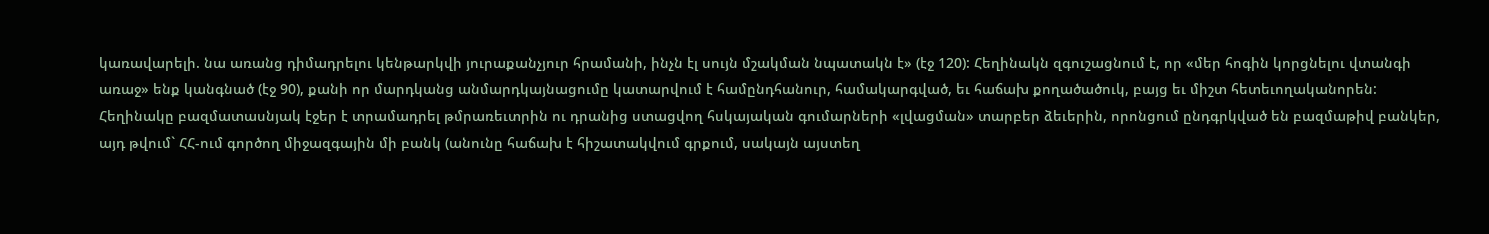կառավարելի. նա առանց դիմադրելու կենթարկվի յուրաքանչյուր հրամանի, ինչն էլ սույն մշակման նպատակն է» (էջ 120): Հեղինակն զգուշացնում է, որ «մեր հոգին կորցնելու վտանգի առաջ» ենք կանգնած (էջ 90), քանի որ մարդկանց անմարդկայնացումը կատարվում է համընդհանուր, համակարգված, եւ հաճախ քողածածուկ, բայց եւ միշտ հետեւողականորեն:
Հեղինակը բազմատասնյակ էջեր է տրամադրել թմրառեւտրին ու դրանից ստացվող հսկայական գումարների «լվացման» տարբեր ձեւերին, որոնցում ընդգրկված են բազմաթիվ բանկեր, այդ թվում` ՀՀ-ում գործող միջազգային մի բանկ (անունը հաճախ է հիշատակվում գրքում, սակայն այստեղ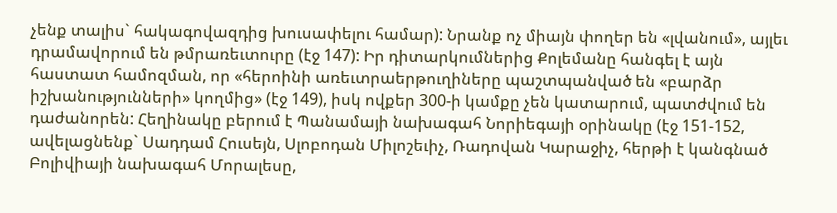չենք տալիս` հակագովազդից խուսափելու համար): Նրանք ոչ միայն փողեր են «լվանում», այլեւ դրամավորում են թմրառեւտուրը (էջ 147): Իր դիտարկումներից Քոլեմանը հանգել է այն հաստատ համոզման, որ «հերոինի առեւտրաերթուղիները պաշտպանված են «բարձր իշխանությունների» կողմից» (էջ 149), իսկ ովքեր 300-ի կամքը չեն կատարում, պատժվում են դաժանորեն: Հեղինակը բերում է Պանամայի նախագահ Նորիեգայի օրինակը (էջ 151-152, ավելացնենք` Սադդամ Հուսեյն, Սլոբոդան Միլոշեւիչ, Ռադովան Կարաջիչ, հերթի է կանգնած Բոլիվիայի նախագահ Մորալեսը,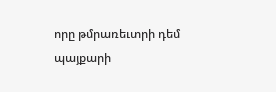որը թմրառեւտրի դեմ պայքարի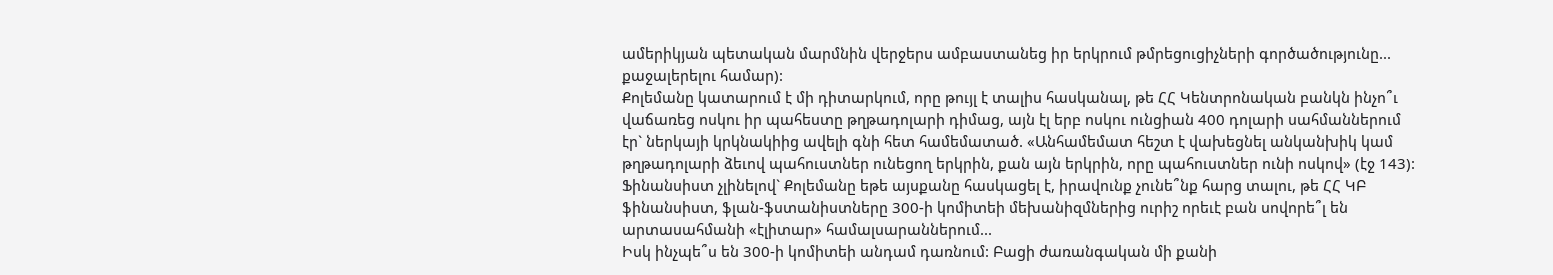ամերիկյան պետական մարմնին վերջերս ամբաստանեց իր երկրում թմրեցուցիչների գործածությունը... քաջալերելու համար):
Քոլեմանը կատարում է մի դիտարկում, որը թույլ է տալիս հասկանալ, թե ՀՀ Կենտրոնական բանկն ինչո՞ւ վաճառեց ոսկու իր պահեստը թղթադոլարի դիմաց, այն էլ երբ ոսկու ունցիան 400 դոլարի սահմաններում էր` ներկայի կրկնակիից ավելի գնի հետ համեմատած. «Անհամեմատ հեշտ է վախեցնել անկանխիկ կամ թղթադոլարի ձեւով պահուստներ ունեցող երկրին, քան այն երկրին, որը պահուստներ ունի ոսկով» (էջ 143): Ֆինանսիստ չլինելով` Քոլեմանը եթե այսքանը հասկացել է, իրավունք չունե՞նք հարց տալու, թե ՀՀ ԿԲ ֆինանսիստ, ֆլան-ֆստանիստները 300-ի կոմիտեի մեխանիզմներից ուրիշ որեւէ բան սովորե՞լ են արտասահմանի «էլիտար» համալսարաններում...
Իսկ ինչպե՞ս են 300-ի կոմիտեի անդամ դառնում: Բացի ժառանգական մի քանի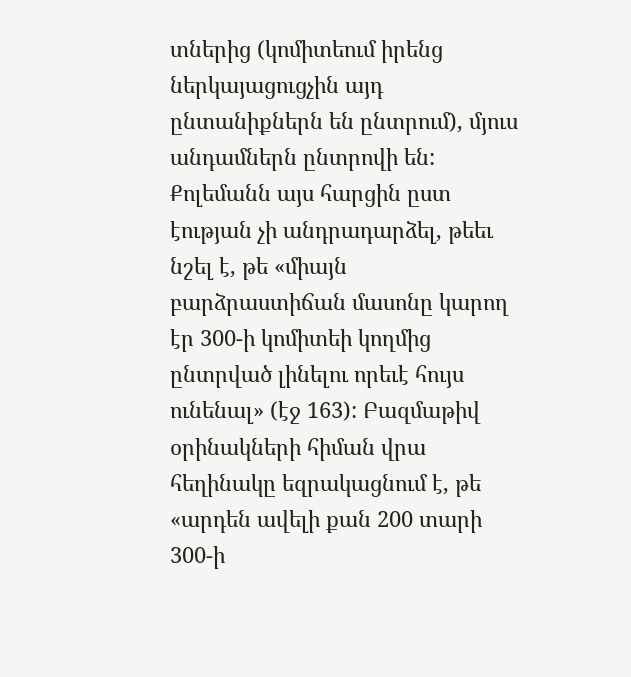տներից (կոմիտեում իրենց ներկայացուցչին այդ ընտանիքներն են ընտրում), մյուս անդամներն ընտրովի են: Քոլեմանն այս հարցին ըստ էության չի անդրադարձել, թեեւ նշել է, թե «միայն բարձրաստիճան մասոնը կարող էր 300-ի կոմիտեի կողմից ընտրված լինելու որեւէ հույս ունենալ» (էջ 163): Բազմաթիվ օրինակների հիման վրա հեղինակը եզրակացնում է, թե «արդեն ավելի քան 200 տարի 300-ի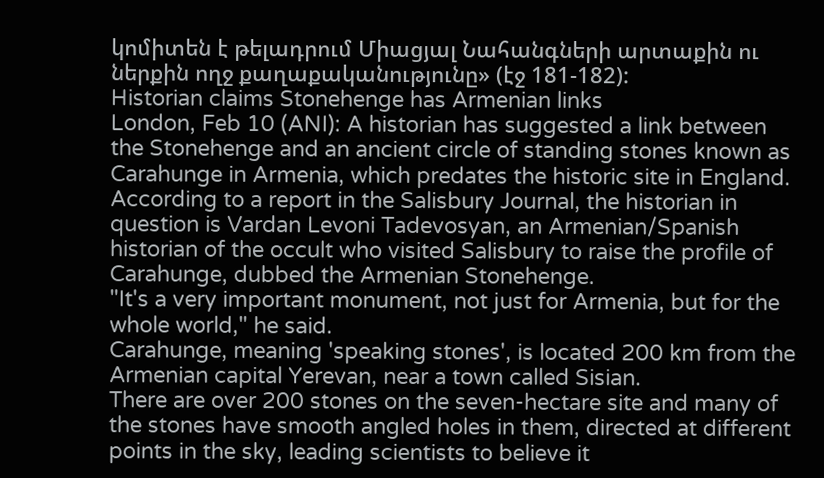կոմիտեն է թելադրում Միացյալ Նահանգների արտաքին ու ներքին ողջ քաղաքականությունը» (էջ 181-182):
Historian claims Stonehenge has Armenian links
London, Feb 10 (ANI): A historian has suggested a link between the Stonehenge and an ancient circle of standing stones known as Carahunge in Armenia, which predates the historic site in England.
According to a report in the Salisbury Journal, the historian in question is Vardan Levoni Tadevosyan, an Armenian/Spanish historian of the occult who visited Salisbury to raise the profile of Carahunge, dubbed the Armenian Stonehenge.
"It's a very important monument, not just for Armenia, but for the whole world," he said.
Carahunge, meaning 'speaking stones', is located 200 km from the Armenian capital Yerevan, near a town called Sisian.
There are over 200 stones on the seven-hectare site and many of the stones have smooth angled holes in them, directed at different points in the sky, leading scientists to believe it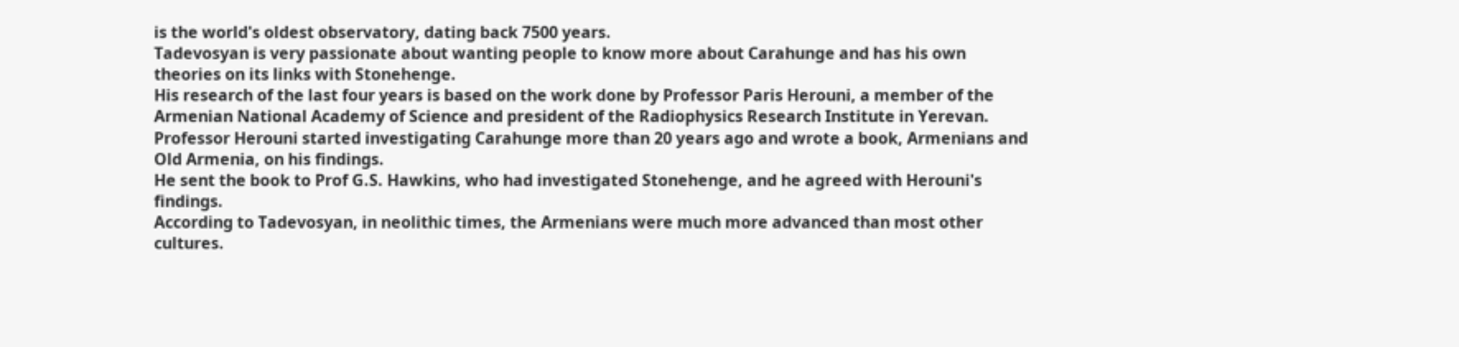is the world's oldest observatory, dating back 7500 years.
Tadevosyan is very passionate about wanting people to know more about Carahunge and has his own theories on its links with Stonehenge.
His research of the last four years is based on the work done by Professor Paris Herouni, a member of the Armenian National Academy of Science and president of the Radiophysics Research Institute in Yerevan.
Professor Herouni started investigating Carahunge more than 20 years ago and wrote a book, Armenians and Old Armenia, on his findings.
He sent the book to Prof G.S. Hawkins, who had investigated Stonehenge, and he agreed with Herouni's findings.
According to Tadevosyan, in neolithic times, the Armenians were much more advanced than most other cultures.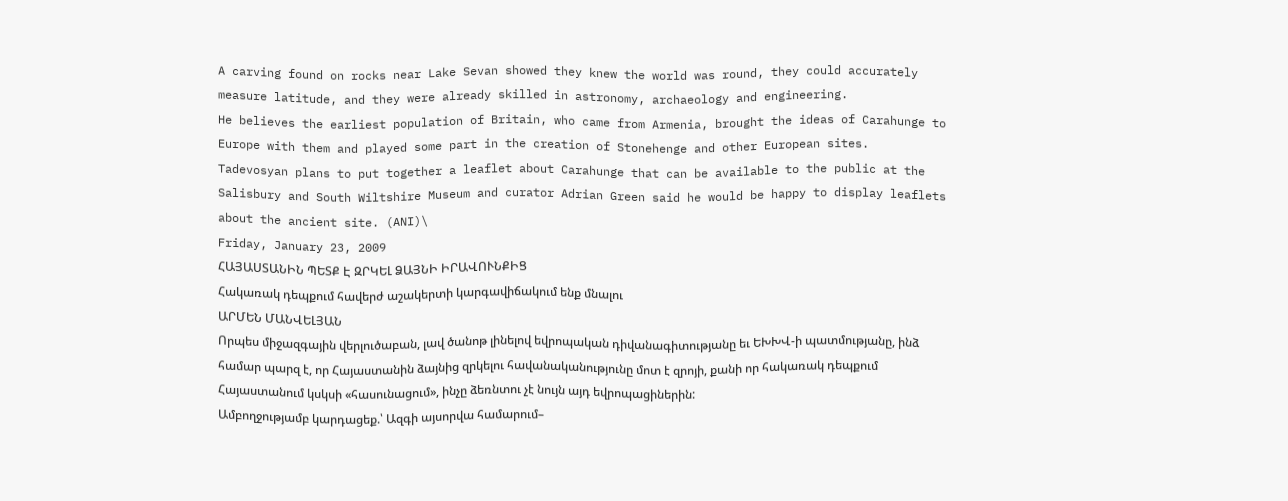A carving found on rocks near Lake Sevan showed they knew the world was round, they could accurately measure latitude, and they were already skilled in astronomy, archaeology and engineering.
He believes the earliest population of Britain, who came from Armenia, brought the ideas of Carahunge to Europe with them and played some part in the creation of Stonehenge and other European sites.
Tadevosyan plans to put together a leaflet about Carahunge that can be available to the public at the Salisbury and South Wiltshire Museum and curator Adrian Green said he would be happy to display leaflets about the ancient site. (ANI)\
Friday, January 23, 2009
ՀԱՅԱՍՏԱՆԻՆ ՊԵՏՔ Է ԶՐԿԵԼ ՁԱՅՆԻ ԻՐԱՎՈՒՆՔԻՑ
Հակառակ դեպքում հավերժ աշակերտի կարգավիճակում ենք մնալու
ԱՐՄԵՆ ՄԱՆՎԵԼՅԱՆ
Որպես միջազգային վերլուծաբան, լավ ծանոթ լինելով եվրոպական դիվանագիտությանը եւ ԵԽԽՎ-ի պատմությանը, ինձ համար պարզ է, որ Հայաստանին ձայնից զրկելու հավանականությունը մոտ է զրոյի, քանի որ հակառակ դեպքում Հայաստանում կսկսի «հասունացում», ինչը ձեռնտու չէ նույն այդ եվրոպացիներին:
Ամբողջությամբ կարդացեք.՝ Ազգի այսորվա համարում–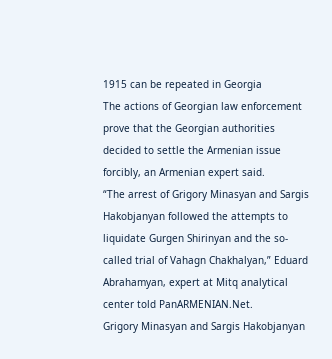1915 can be repeated in Georgia
The actions of Georgian law enforcement prove that the Georgian authorities decided to settle the Armenian issue forcibly, an Armenian expert said.
“The arrest of Grigory Minasyan and Sargis Hakobjanyan followed the attempts to liquidate Gurgen Shirinyan and the so-called trial of Vahagn Chakhalyan,” Eduard Abrahamyan, expert at Mitq analytical center told PanARMENIAN.Net.
Grigory Minasyan and Sargis Hakobjanyan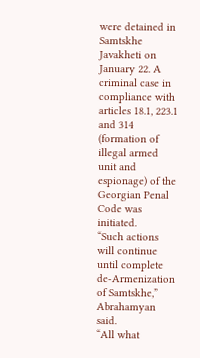were detained in Samtskhe Javakheti on January 22. A criminal case in compliance with articles 18.1, 223.1 and 314 (formation of illegal armed unit and espionage) of the Georgian Penal Code was initiated.
“Such actions will continue until complete de-Armenization of Samtskhe,” Abrahamyan said.
“All what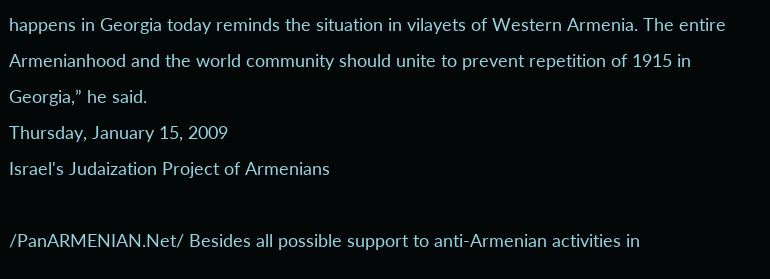happens in Georgia today reminds the situation in vilayets of Western Armenia. The entire Armenianhood and the world community should unite to prevent repetition of 1915 in Georgia,” he said.
Thursday, January 15, 2009
Israel's Judaization Project of Armenians

/PanARMENIAN.Net/ Besides all possible support to anti-Armenian activities in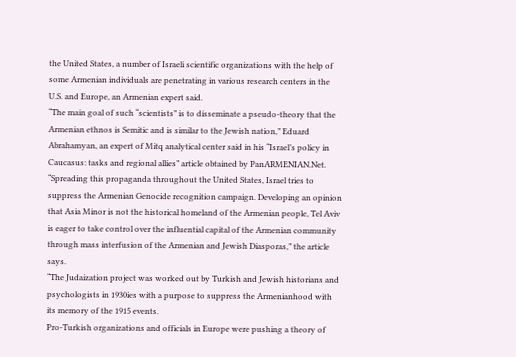the United States, a number of Israeli scientific organizations with the help of some Armenian individuals are penetrating in various research centers in the U.S. and Europe, an Armenian expert said.
“The main goal of such “scientists” is to disseminate a pseudo-theory that the Armenian ethnos is Semitic and is similar to the Jewish nation,” Eduard Abrahamyan, an expert of Mitq analytical center said in his “Israel’s policy in Caucasus: tasks and regional allies” article obtained by PanARMENIAN.Net.
“Spreading this propaganda throughout the United States, Israel tries to suppress the Armenian Genocide recognition campaign. Developing an opinion that Asia Minor is not the historical homeland of the Armenian people, Tel Aviv is eager to take control over the influential capital of the Armenian community through mass interfusion of the Armenian and Jewish Diasporas,” the article says.
“The Judaization project was worked out by Turkish and Jewish historians and psychologists in 1930ies with a purpose to suppress the Armenianhood with its memory of the 1915 events.
Pro-Turkish organizations and officials in Europe were pushing a theory of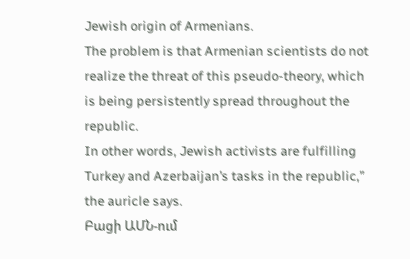Jewish origin of Armenians.
The problem is that Armenian scientists do not realize the threat of this pseudo-theory, which is being persistently spread throughout the republic.
In other words, Jewish activists are fulfilling Turkey and Azerbaijan’s tasks in the republic,” the auricle says.
Բացի ԱՄՆ-ում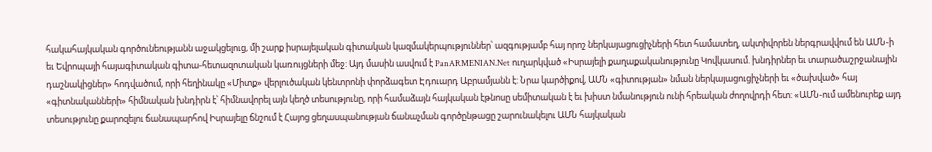հակահայկական գործունեությանն աջակցելուց, մի շարք իսրայելական գիտական կազմակերպություններ՝ ազգությամբ հայ որոշ ներկայացուցիչների հետ համատեղ, ակտիվորեն ներգրավվում են ԱՄՆ-ի եւ Եվրոպայի հայագիտական գիտա-հետազոտական կառույցների մեջ: Այդ մասին ասվում է PanARMENIAN.Net ուղարկված «Իսրայելի քաղաքականությունը Կովկասում. խնդիրներ եւ տարածաշրջանային դաշնակիցներ» հոդվածում, որի հեղինակը «Միտք» վերլուծական կենտրոնի փորձագետ Էդուարդ Աբրամյանն է: Նրա կարծիքով, ԱՄՆ «գիտության» նման ներկայացուցիչների եւ «ծախված» հայ «գիտնականների» հիմնական խնդիրն է՝ հիմնավորել այն կեղծ տեսությունը, որի համաձայն հայկական էթնոսը սեմիտական է եւ խիստ նմանություն ունի հրեական ժողովրդի հետ: «ԱՄՆ-ում ամենուրեք այդ տեսությունը քարոզելու ճանապարհով Իսրայելը ճնշում է Հայոց ցեղասպանության ճանաչման գործընթացը շարունակելու ԱՄՆ հայկական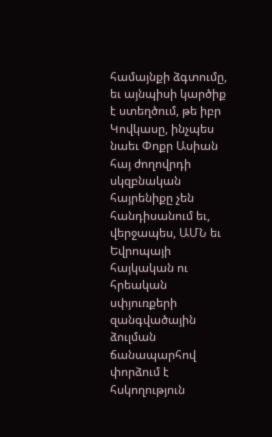համայնքի ձգտումը, եւ այնպիսի կարծիք է ստեղծում, թե իբր Կովկասը, ինչպես նաեւ Փոքր Ասիան հայ ժողովրդի սկզբնական հայրենիքը չեն հանդիսանում եւ, վերջապես, ԱՄՆ եւ Եվրոպայի հայկական ու հրեական սփյուռքերի զանգվածային ձուլման ճանապարհով փորձում է հսկողություն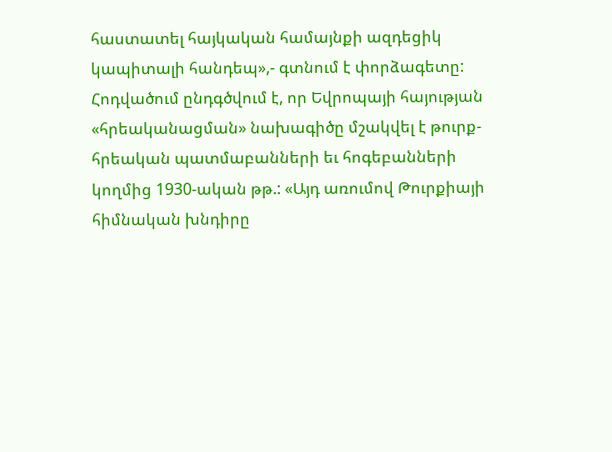հաստատել հայկական համայնքի ազդեցիկ կապիտալի հանդեպ»,- գտնում է փորձագետը:
Հոդվածում ընդգծվում է, որ Եվրոպայի հայության «հրեականացման» նախագիծը մշակվել է թուրք-հրեական պատմաբանների եւ հոգեբանների կողմից 1930-ական թթ.: «Այդ առումով Թուրքիայի հիմնական խնդիրը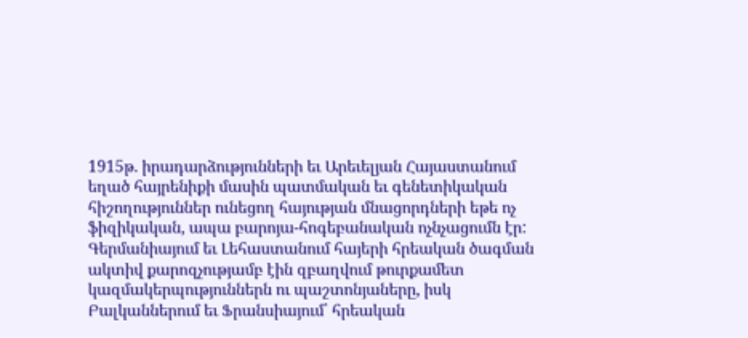1915թ. իրադարձությունների եւ Արեւելյան Հայաստանում եղած հայրենիքի մասին պատմական եւ գենետիկական հիշողություններ ունեցող հայության մնացորդների եթե ոչ ֆիզիկական, ապա բարոյա-հոգեբանական ոչնչացումն էր: Գերմանիայում եւ Լեհաստանում հայերի հրեական ծագման ակտիվ քարոզչությամբ էին զբաղվում թուրքամետ կազմակերպություններն ու պաշտոնյաները, իսկ Բալկաններում եւ Ֆրանսիայում՝ հրեական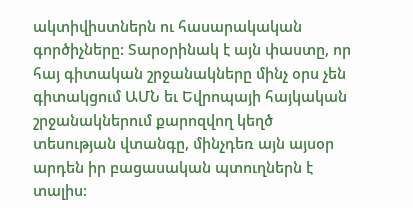ակտիվիստներն ու հասարակական գործիչները: Տարօրինակ է այն փաստը, որ հայ գիտական շրջանակները մինչ օրս չեն գիտակցում ԱՄՆ եւ Եվրոպայի հայկական շրջանակներում քարոզվող կեղծ տեսության վտանգը, մինչդեռ այն այսօր արդեն իր բացասական պտուղներն է տալիս: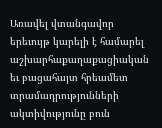Առավել վտանգավոր երեւույթ կարելի է համարել աշխարհաքաղաքացիական եւ բացահայտ հրեամետ տրամադրությունների ակտիվությունը բուն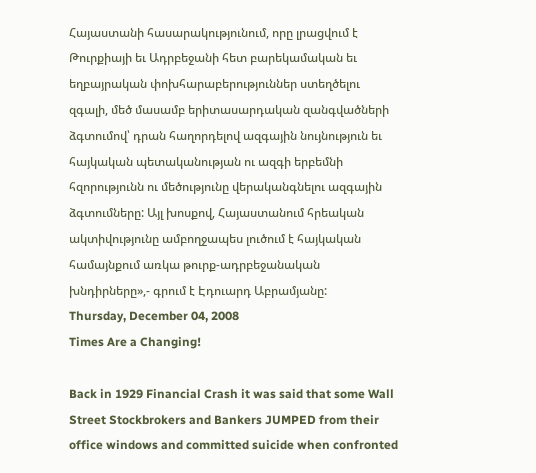Հայաստանի հասարակությունում, որը լրացվում է Թուրքիայի եւ Ադրբեջանի հետ բարեկամական եւ եղբայրական փոխհարաբերություններ ստեղծելու զգալի, մեծ մասամբ երիտասարդական զանգվածների ձգտումով՝ դրան հաղորդելով ազգային նույնություն եւ հայկական պետականության ու ազգի երբեմնի հզորությունն ու մեծությունը վերականգնելու ազգային ձգտումները: Այլ խոսքով, Հայաստանում հրեական ակտիվությունը ամբողջապես լուծում է հայկական համայնքում առկա թուրք-ադրբեջանական խնդիրները»,- գրում է Էդուարդ Աբրամյանը:
Thursday, December 04, 2008
Times Are a Changing!

Back in 1929 Financial Crash it was said that some Wall Street Stockbrokers and Bankers JUMPED from their office windows and committed suicide when confronted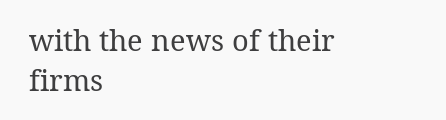with the news of their firms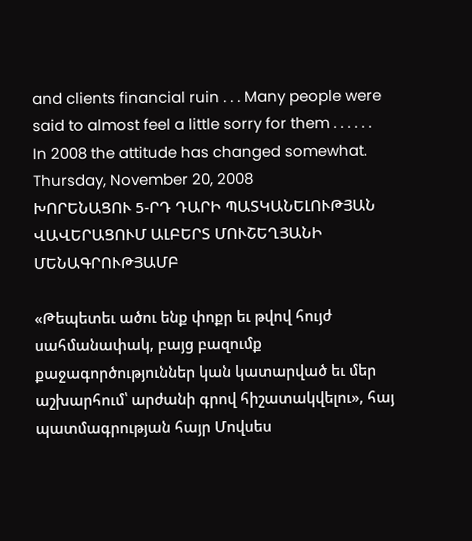and clients financial ruin . . . Many people were said to almost feel a little sorry for them . . . . . .
In 2008 the attitude has changed somewhat.
Thursday, November 20, 2008
ԽՈՐԵՆԱՑՈՒ 5-ՐԴ ԴԱՐԻ ՊԱՏԿԱՆԵԼՈՒԹՅԱՆ ՎԱՎԵՐԱՑՈՒՄ ԱԼԲԵՐՏ ՄՈՒՇԵՂՅԱՆԻ ՄԵՆԱԳՐՈՒԹՅԱՄԲ

«Թեպետեւ ածու ենք փոքր եւ թվով հույժ սահմանափակ, բայց բազումք քաջագործություններ կան կատարված եւ մեր աշխարհում՝ արժանի գրով հիշատակվելու», հայ պատմագրության հայր Մովսես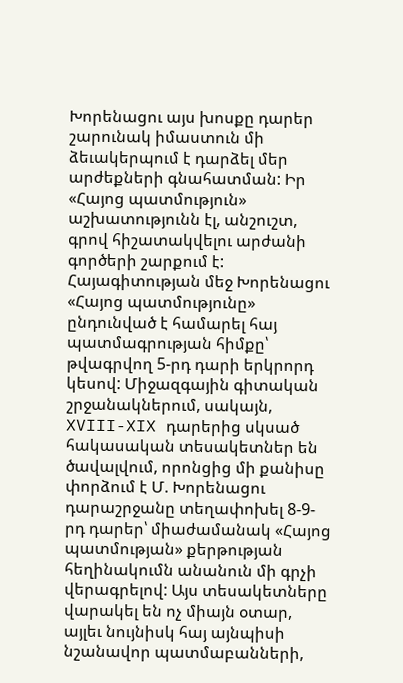Խորենացու այս խոսքը դարեր շարունակ իմաստուն մի ձեւակերպում է դարձել մեր արժեքների գնահատման: Իր «Հայոց պատմություն» աշխատությունն էլ, անշուշտ, գրով հիշատակվելու արժանի գործերի շարքում է:
Հայագիտության մեջ Խորենացու «Հայոց պատմությունը» ընդունված է համարել հայ պատմագրության հիմքը՝ թվագրվող 5-րդ դարի երկրորդ կեսով: Միջազգային գիտական շրջանակներում, սակայն, XVIII-XIX դարերից սկսած հակասական տեսակետներ են ծավալվում, որոնցից մի քանիսը փորձում է Մ. Խորենացու դարաշրջանը տեղափոխել 8-9-րդ դարեր՝ միաժամանակ «Հայոց պատմության» քերթության հեղինակումն անանուն մի գրչի վերագրելով: Այս տեսակետները վարակել են ոչ միայն օտար, այլեւ նույնիսկ հայ այնպիսի նշանավոր պատմաբանների,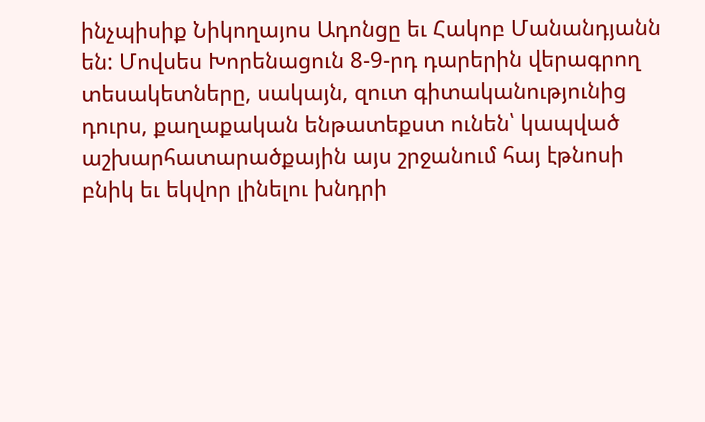ինչպիսիք Նիկողայոս Ադոնցը եւ Հակոբ Մանանդյանն են: Մովսես Խորենացուն 8-9-րդ դարերին վերագրող տեսակետները, սակայն, զուտ գիտականությունից դուրս, քաղաքական ենթատեքստ ունեն՝ կապված աշխարհատարածքային այս շրջանում հայ էթնոսի բնիկ եւ եկվոր լինելու խնդրի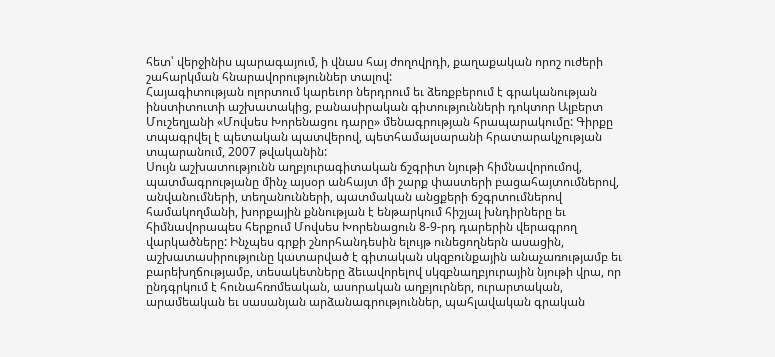հետ՝ վերջինիս պարագայում, ի վնաս հայ ժողովրդի, քաղաքական որոշ ուժերի շահարկման հնարավորություններ տալով:
Հայագիտության ոլորտում կարեւոր ներդրում եւ ձեռքբերում է գրականության ինստիտուտի աշխատակից, բանասիրական գիտությունների դոկտոր Ալբերտ Մուշեղյանի «Մովսես Խորենացու դարը» մենագրության հրապարակումը: Գիրքը տպագրվել է պետական պատվերով, պետհամալսարանի հրատարակչության տպարանում, 2007 թվականին:
Սույն աշխատությունն աղբյուրագիտական ճշգրիտ նյութի հիմնավորումով, պատմագրությանը մինչ այսօր անհայտ մի շարք փաստերի բացահայտումներով, անվանումների, տեղանունների, պատմական անցքերի ճշգրտումներով համակողմանի, խորքային քննության է ենթարկում հիշյալ խնդիրները եւ հիմնավորապես հերքում Մովսես Խորենացուն 8-9-րդ դարերին վերագրող վարկածները: Ինչպես գրքի շնորհանդեսին ելույթ ունեցողներն ասացին, աշխատասիրությունը կատարված է գիտական սկզբունքային անաչառությամբ եւ բարեխղճությամբ, տեսակետները ձեւավորելով սկզբնաղբյուրային նյութի վրա, որ ընդգրկում է հունահռոմեական, ասորական աղբյուրներ, ուրարտական, արամեական եւ սասանյան արձանագրություններ, պահլավական գրական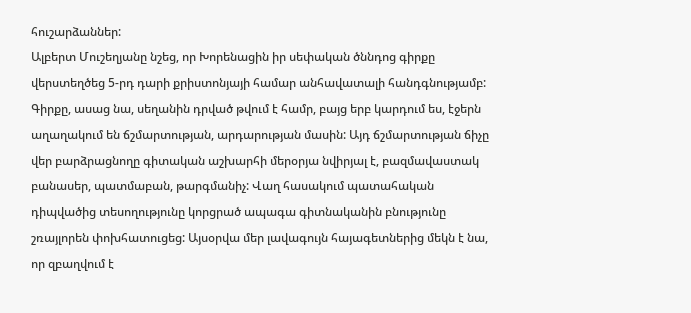հուշարձաններ:
Ալբերտ Մուշեղյանը նշեց, որ Խորենացին իր սեփական ծննդոց գիրքը վերստեղծեց 5-րդ դարի քրիստոնյայի համար անհավատալի հանդգնությամբ: Գիրքը, ասաց նա, սեղանին դրված թվում է համր, բայց երբ կարդում ես, էջերն աղաղակում են ճշմարտության, արդարության մասին: Այդ ճշմարտության ճիչը վեր բարձրացնողը գիտական աշխարհի մերօրյա նվիրյալ է, բազմավաստակ բանասեր, պատմաբան, թարգմանիչ: Վաղ հասակում պատահական դիպվածից տեսողությունը կորցրած ապագա գիտնականին բնությունը շռայլորեն փոխհատուցեց: Այսօրվա մեր լավագույն հայագետներից մեկն է նա, որ զբաղվում է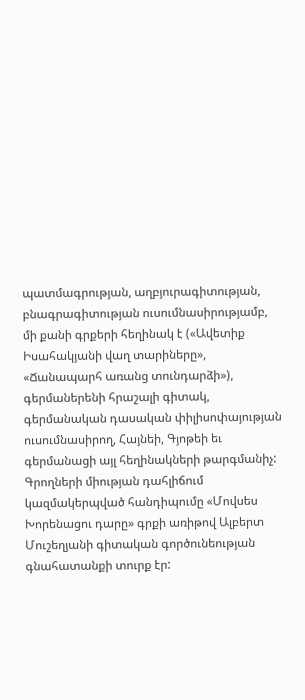պատմագրության, աղբյուրագիտության, բնագրագիտության ուսումնասիրությամբ, մի քանի գրքերի հեղինակ է («Ավետիք Իսահակյանի վաղ տարիները», «Ճանապարհ առանց տունդարձի»), գերմաներենի հրաշալի գիտակ, գերմանական դասական փիլիսոփայության ուսումնասիրող, Հայնեի, Գյոթեի եւ գերմանացի այլ հեղինակների թարգմանիչ:
Գրողների միության դահլիճում կազմակերպված հանդիպումը «Մովսես Խորենացու դարը» գրքի առիթով Ալբերտ Մուշեղյանի գիտական գործունեության գնահատանքի տուրք էր: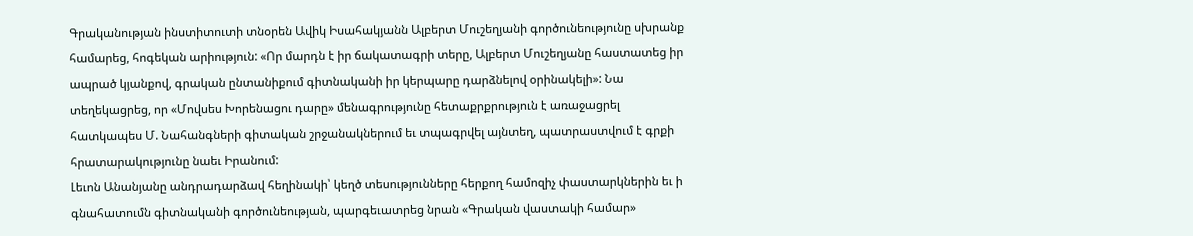Գրականության ինստիտուտի տնօրեն Ավիկ Իսահակյանն Ալբերտ Մուշեղյանի գործունեությունը սխրանք համարեց, հոգեկան արիություն: «Որ մարդն է իր ճակատագրի տերը, Ալբերտ Մուշեղյանը հաստատեց իր ապրած կյանքով, գրական ընտանիքում գիտնականի իր կերպարը դարձնելով օրինակելի»: Նա տեղեկացրեց, որ «Մովսես Խորենացու դարը» մենագրությունը հետաքրքրություն է առաջացրել հատկապես Մ. Նահանգների գիտական շրջանակներում եւ տպագրվել այնտեղ, պատրաստվում է գրքի հրատարակությունը նաեւ Իրանում:
Լեւոն Անանյանը անդրադարձավ հեղինակի՝ կեղծ տեսությունները հերքող համոզիչ փաստարկներին եւ ի գնահատումն գիտնականի գործունեության, պարգեւատրեց նրան «Գրական վաստակի համար»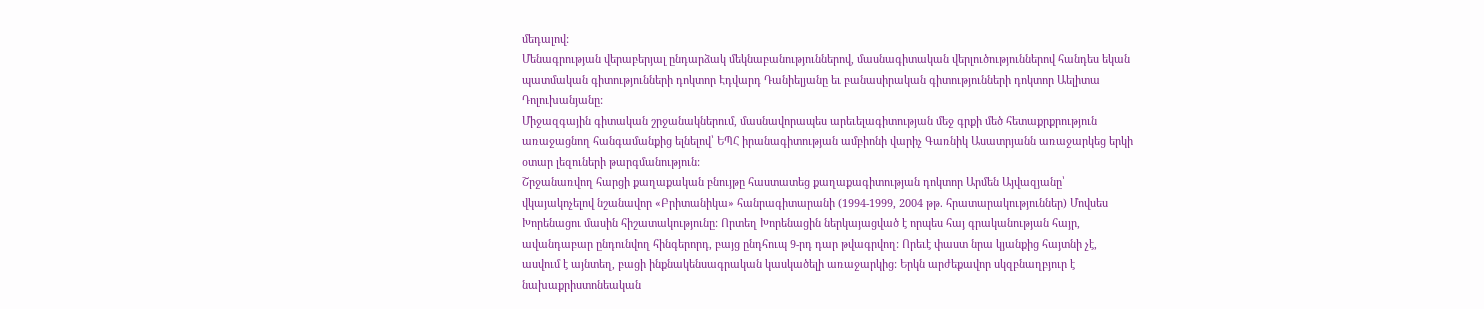մեդալով:
Մենագրության վերաբերյալ ընդարձակ մեկնաբանություններով, մասնագիտական վերլուծություններով հանդես եկան պատմական գիտությունների դոկտոր Էդվարդ Դանիելյանը եւ բանասիրական գիտությունների դոկտոր Աելիտա Դոլուխանյանը:
Միջազգային գիտական շրջանակներում, մասնավորապես արեւելագիտության մեջ գրքի մեծ հետաքրքրություն առաջացնող հանգամանքից ելնելով՝ ԵՊՀ իրանագիտության ամբիոնի վարիչ Գառնիկ Ասատրյանն առաջարկեց երկի օտար լեզուների թարգմանություն:
Շրջանառվող հարցի քաղաքական բնույթը հաստատեց քաղաքագիտության դոկտոր Արմեն Այվազյանը՝ վկայակոչելով նշանավոր «Բրիտանիկա» հանրագիտարանի (1994-1999, 2004 թթ. հրատարակություններ) Մովսես Խորենացու մասին հիշատակությունը: Որտեղ Խորենացին ներկայացված է որպես հայ գրականության հայր, ավանդաբար ընդունվող հինգերորդ, բայց ընդհուպ 9-րդ դար թվագրվող: Որեւէ փաստ նրա կյանքից հայտնի չէ, ասվում է այնտեղ, բացի ինքնակենսագրական կասկածելի առաջարկից: Երկն արժեքավոր սկզբնաղբյուր է նախաքրիստոնեական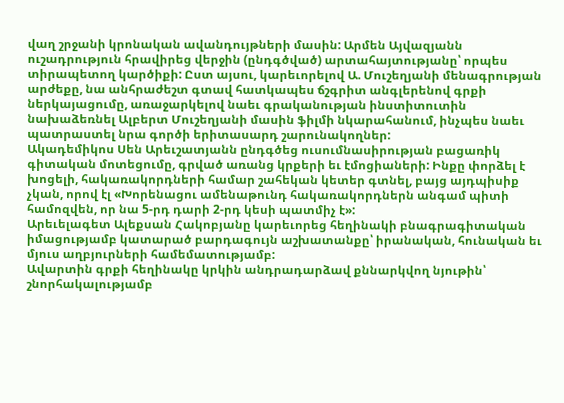վաղ շրջանի կրոնական ավանդույթների մասին: Արմեն Այվազյանն ուշադրություն հրավիրեց վերջին (ընդգծված) արտահայտությանը՝ որպես տիրապետող կարծիքի: Ըստ այսու, կարեւորելով Ա. Մուշեղյանի մենագրության արժեքը, նա անհրաժեշտ գտավ հատկապես ճշգրիտ անգլերենով գրքի ներկայացումը, առաջարկելով նաեւ գրականության ինստիտուտին նախաձեռնել Ալբերտ Մուշեղյանի մասին ֆիլմի նկարահանում, ինչպես նաեւ պատրաստել նրա գործի երիտասարդ շարունակողներ:
Ակադեմիկոս Սեն Արեւշատյանն ընդգծեց ուսումնասիրության բացառիկ գիտական մոտեցումը, գրված առանց կրքերի եւ էմոցիաների: Ինքը փորձել է խոցելի, հակառակորդների համար շահեկան կետեր գտնել, բայց այդպիսիք չկան, որով էլ «Խորենացու ամենաթունդ հակառակորդներն անգամ պիտի համոզվեն, որ նա 5-րդ դարի 2-րդ կեսի պատմիչ է»:
Արեւելագետ Ալեքսան Հակոբյանը կարեւորեց հեղինակի բնագրագիտական իմացությամբ կատարած բարդագույն աշխատանքը՝ իրանական, հունական եւ մյուս աղբյուրների համեմատությամբ:
Ավարտին գրքի հեղինակը կրկին անդրադարձավ քննարկվող նյութին՝ շնորհակալությամբ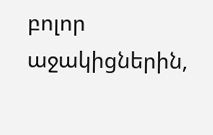բոլոր աջակիցներին,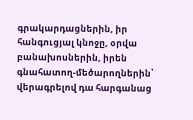գրակարդացներին, իր հանգուցյալ կնոջը, օրվա բանախոսներին, իրեն գնահատող-մեծարողներին՝ վերագրելով դա հարգանաց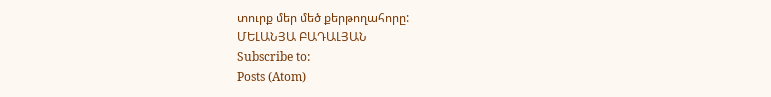տուրք մեր մեծ քերթողահորը:
ՄԵԼԱՆՅԱ ԲԱԴԱԼՅԱՆ
Subscribe to:
Posts (Atom)